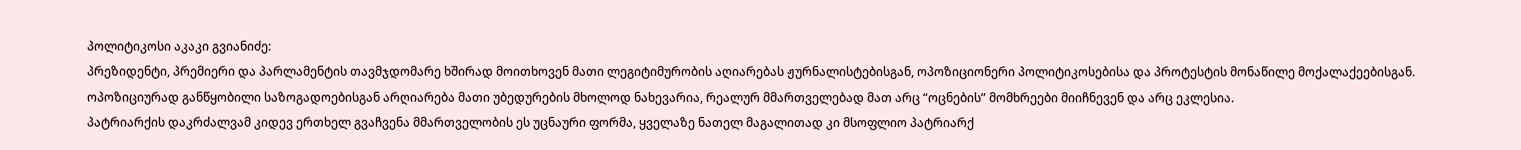პოლიტიკოსი აკაკი გვიანიძე:
პრეზიდენტი, პრემიერი და პარლამენტის თავმჯდომარე ხშირად მოითხოვენ მათი ლეგიტიმურობის აღიარებას ჟურნალისტებისგან, ოპოზიციონერი პოლიტიკოსებისა და პროტესტის მონაწილე მოქალაქეებისგან.
ოპოზიციურად განწყობილი საზოგადოებისგან არღიარება მათი უბედურების მხოლოდ ნახევარია, რეალურ მმართველებად მათ არც “ოცნების” მომხრეები მიიჩნევენ და არც ეკლესია.
პატრიარქის დაკრძალვამ კიდევ ერთხელ გვაჩვენა მმართველობის ეს უცნაური ფორმა, ყველაზე ნათელ მაგალითად კი მსოფლიო პატრიარქ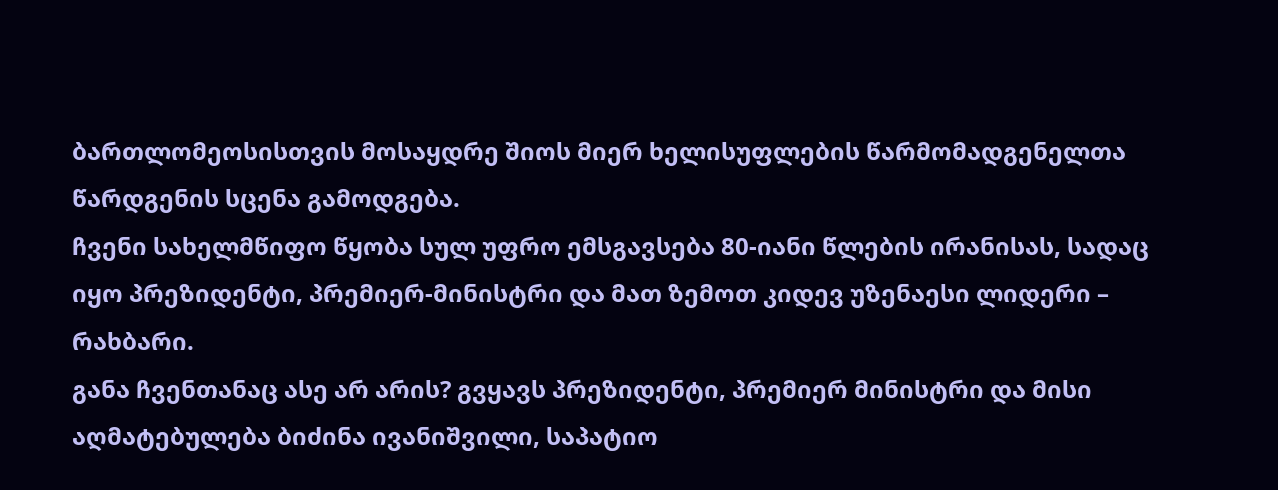ბართლომეოსისთვის მოსაყდრე შიოს მიერ ხელისუფლების წარმომადგენელთა წარდგენის სცენა გამოდგება.
ჩვენი სახელმწიფო წყობა სულ უფრო ემსგავსება 80-იანი წლების ირანისას, სადაც იყო პრეზიდენტი, პრემიერ-მინისტრი და მათ ზემოთ კიდევ უზენაესი ლიდერი – რახბარი.
განა ჩვენთანაც ასე არ არის? გვყავს პრეზიდენტი, პრემიერ მინისტრი და მისი აღმატებულება ბიძინა ივანიშვილი, საპატიო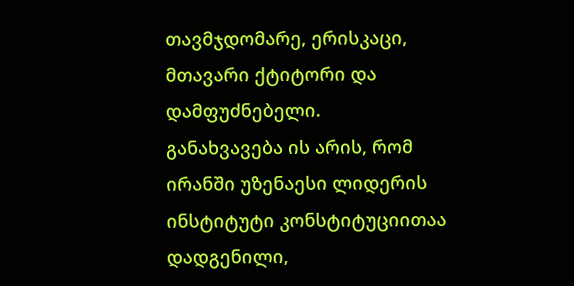თავმჯდომარე, ერისკაცი, მთავარი ქტიტორი და დამფუძნებელი.
განახვავება ის არის, რომ ირანში უზენაესი ლიდერის ინსტიტუტი კონსტიტუციითაა დადგენილი,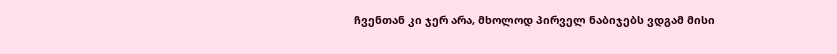ჩვენთან კი ჯერ არა, მხოლოდ პირველ ნაბიჯებს ვდგამ მისი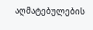აღმატებულების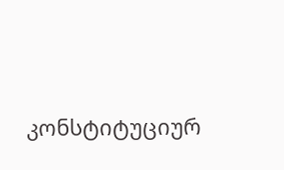კონსტიტუციურ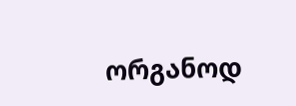ორგანოდ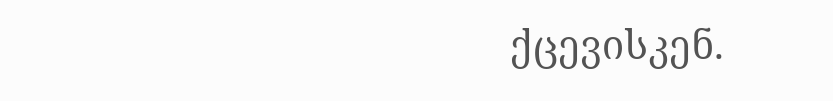ქცევისკენ.